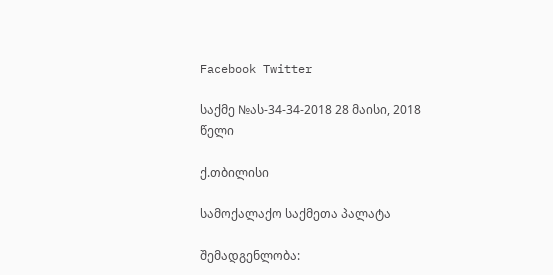Facebook Twitter

საქმე №ას-34-34-2018 28 მაისი, 2018 წელი

ქ.თბილისი

სამოქალაქო საქმეთა პალატა

შემადგენლობა: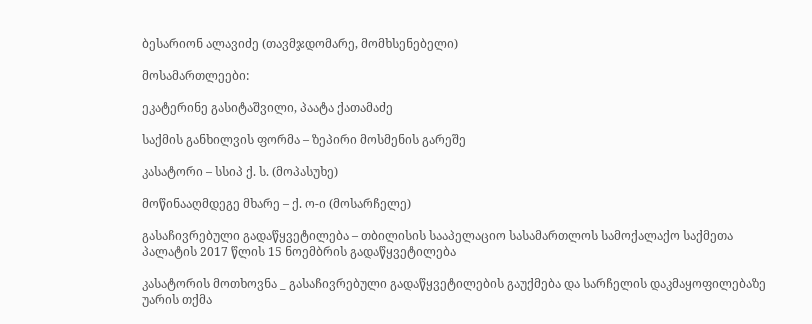ბესარიონ ალავიძე (თავმჯდომარე, მომხსენებელი)

მოსამართლეები:

ეკატერინე გასიტაშვილი, პაატა ქათამაძე

საქმის განხილვის ფორმა – ზეპირი მოსმენის გარეშე

კასატორი – სსიპ ქ. ს. (მოპასუხე)

მოწინააღმდეგე მხარე – ქ. ო-ი (მოსარჩელე)

გასაჩივრებული გადაწყვეტილება – თბილისის სააპელაციო სასამართლოს სამოქალაქო საქმეთა პალატის 2017 წლის 15 ნოემბრის გადაწყვეტილება

კასატორის მოთხოვნა _ გასაჩივრებული გადაწყვეტილების გაუქმება და სარჩელის დაკმაყოფილებაზე უარის თქმა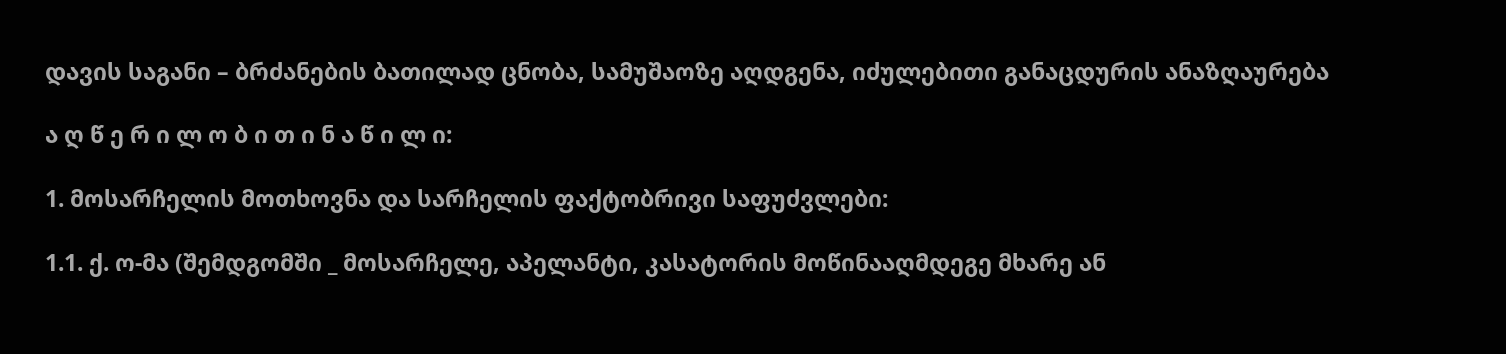დავის საგანი – ბრძანების ბათილად ცნობა, სამუშაოზე აღდგენა, იძულებითი განაცდურის ანაზღაურება

ა ღ წ ე რ ი ლ ო ბ ი თ ი ნ ა წ ი ლ ი:

1. მოსარჩელის მოთხოვნა და სარჩელის ფაქტობრივი საფუძვლები:

1.1. ქ. ო-მა (შემდგომში _ მოსარჩელე, აპელანტი, კასატორის მოწინააღმდეგე მხარე ან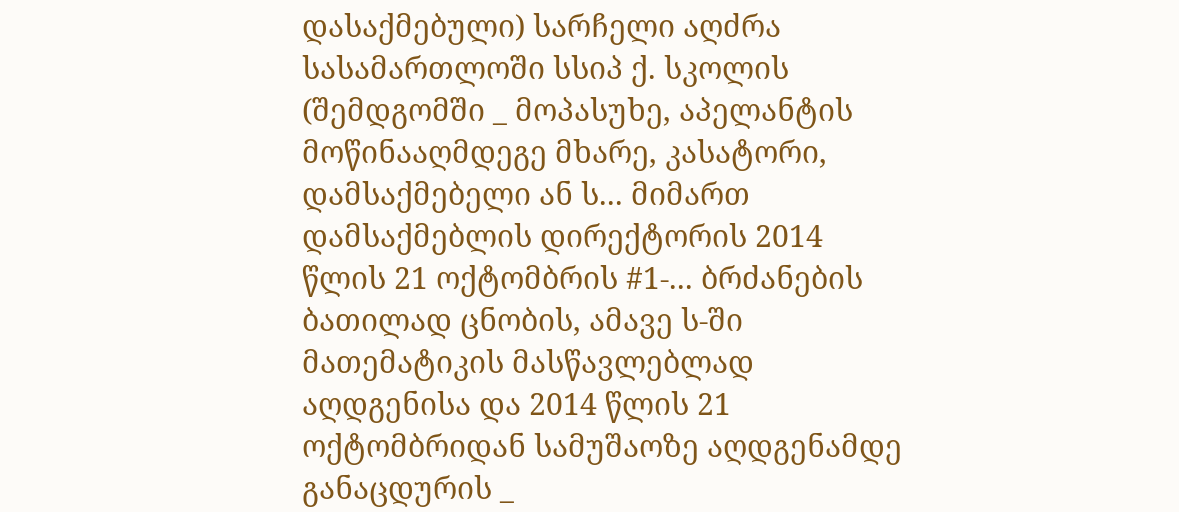დასაქმებული) სარჩელი აღძრა სასამართლოში სსიპ ქ. სკოლის (შემდგომში _ მოპასუხე, აპელანტის მოწინააღმდეგე მხარე, კასატორი, დამსაქმებელი ან ს... მიმართ დამსაქმებლის დირექტორის 2014 წლის 21 ოქტომბრის #1-... ბრძანების ბათილად ცნობის, ამავე ს-ში მათემატიკის მასწავლებლად აღდგენისა და 2014 წლის 21 ოქტომბრიდან სამუშაოზე აღდგენამდე განაცდურის _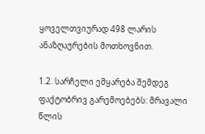ყოველთვიურად 498 ლარის ანაზღაურების მოთხოვნით.

1.2. სარჩელი ემყარება შემდეგ ფაქტობრივ გარემოებებს: მრავალი წლის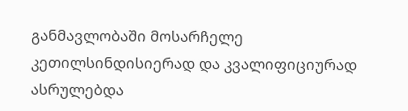განმავლობაში მოსარჩელე კეთილსინდისიერად და კვალიფიციურად ასრულებდა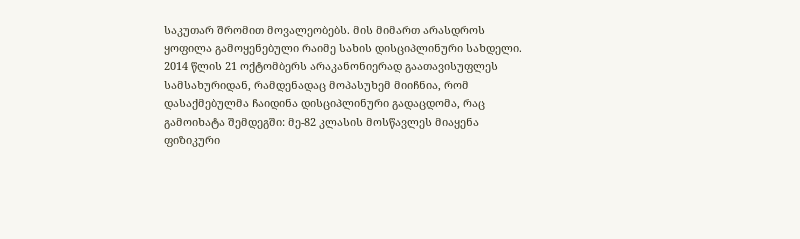საკუთარ შრომით მოვალეობებს. მის მიმართ არასდროს ყოფილა გამოყენებული რაიმე სახის დისციპლინური სახდელი. 2014 წლის 21 ოქტომბერს არაკანონიერად გაათავისუფლეს სამსახურიდან, რამდენადაც მოპასუხემ მიიჩნია, რომ დასაქმებულმა ჩაიდინა დისციპლინური გადაცდომა, რაც გამოიხატა შემდეგში: მე-82 კლასის მოსწავლეს მიაყენა ფიზიკური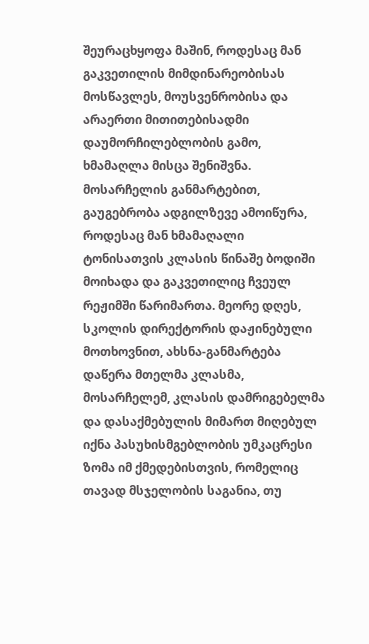შეურაცხყოფა მაშინ, როდესაც მან გაკვეთილის მიმდინარეობისას მოსწავლეს, მოუსვენრობისა და არაერთი მითითებისადმი დაუმორჩილებლობის გამო, ხმამაღლა მისცა შენიშვნა. მოსარჩელის განმარტებით, გაუგებრობა ადგილზევე ამოიწურა, როდესაც მან ხმამაღალი ტონისათვის კლასის წინაშე ბოდიში მოიხადა და გაკვეთილიც ჩვეულ რეჟიმში წარიმართა. მეორე დღეს, სკოლის დირექტორის დაჟინებული მოთხოვნით, ახსნა-განმარტება დაწერა მთელმა კლასმა, მოსარჩელემ, კლასის დამრიგებელმა და დასაქმებულის მიმართ მიღებულ იქნა პასუხისმგებლობის უმკაცრესი ზომა იმ ქმედებისთვის, რომელიც თავად მსჯელობის საგანია, თუ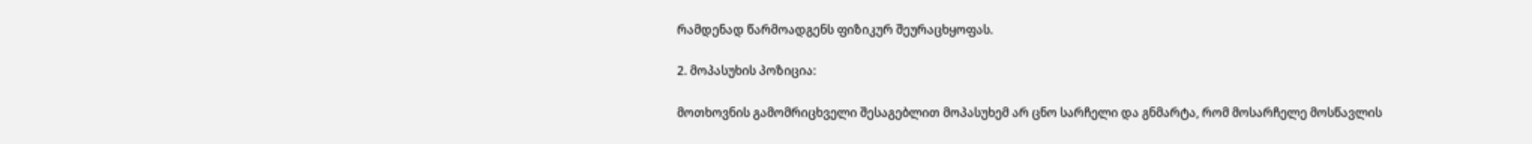რამდენად წარმოადგენს ფიზიკურ შეურაცხყოფას.

2. მოპასუხის პოზიცია:

მოთხოვნის გამომრიცხველი შესაგებლით მოპასუხემ არ ცნო სარჩელი და გნმარტა, რომ მოსარჩელე მოსწავლის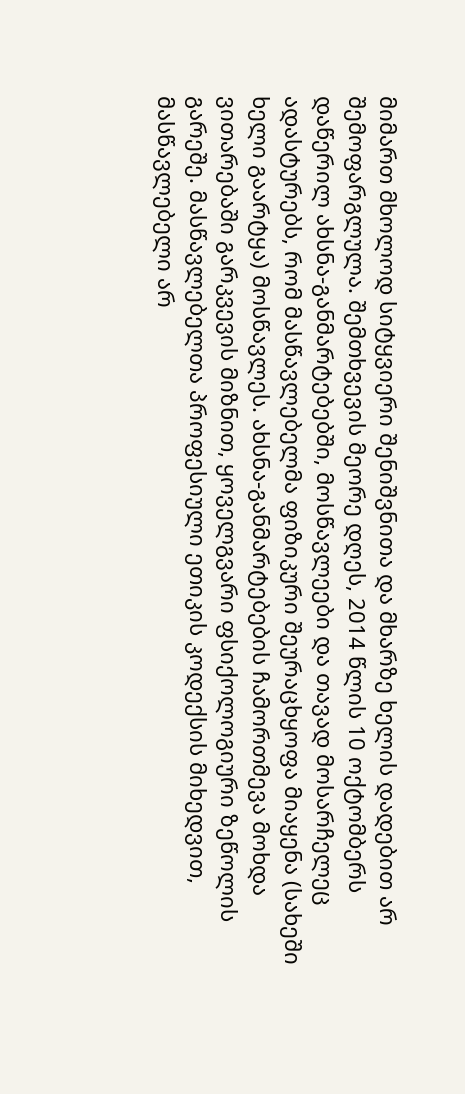მიმართ მხოლოდ სიტყვიერი შენიშვნითა და მხარზე ხელის დადებით არ შემოფარგლულა. შემთხვევის მეორე დღეს, 2014 წლის 10 ოქტომბერს დაწერილ ახსნა-განმარტებებში, მოსწავლეები და თავად მოსარჩელეც ადასტურებს, რომ მასწავლებელმა ფიზიკური შეურაცხყოფა მიაყენა (სახეში ხელი გაარტყა) მოსწავლეს. ახსნა-განმარტებების ჩამორთმევა მოხდა ვითარებაში გარკვევის მიზნით, ყოველგვარი ფსიქოლოგიური ზეწოლის გარეშე. მასწავლებელთა პროფესიული ეთიკის კოდექსის მიხედვით, მასწავლებელი არ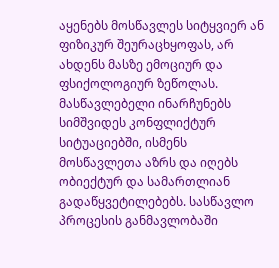აყენებს მოსწავლეს სიტყვიერ ან ფიზიკურ შეურაცხყოფას, არ ახდენს მასზე ემოციურ და ფსიქოლოგიურ ზეწოლას. მასწავლებელი ინარჩუნებს სიმშვიდეს კონფლიქტურ სიტუაციებში, ისმენს მოსწავლეთა აზრს და იღებს ობიექტურ და სამართლიან გადაწყვეტილებებს. სასწავლო პროცესის განმავლობაში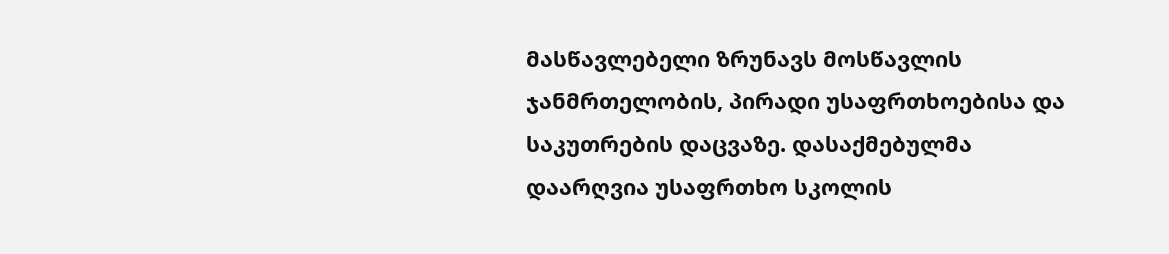მასწავლებელი ზრუნავს მოსწავლის ჯანმრთელობის, პირადი უსაფრთხოებისა და საკუთრების დაცვაზე. დასაქმებულმა დაარღვია უსაფრთხო სკოლის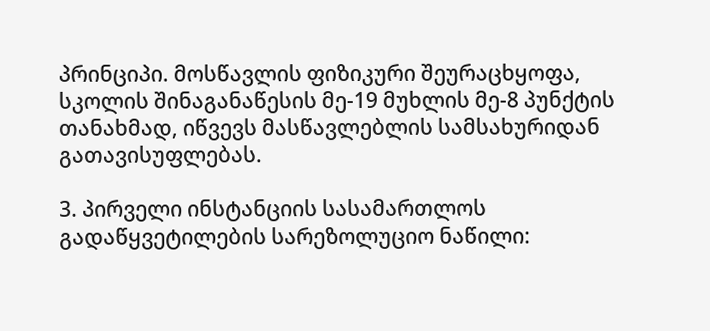პრინციპი. მოსწავლის ფიზიკური შეურაცხყოფა, სკოლის შინაგანაწესის მე-19 მუხლის მე-8 პუნქტის თანახმად, იწვევს მასწავლებლის სამსახურიდან გათავისუფლებას.

3. პირველი ინსტანციის სასამართლოს გადაწყვეტილების სარეზოლუციო ნაწილი: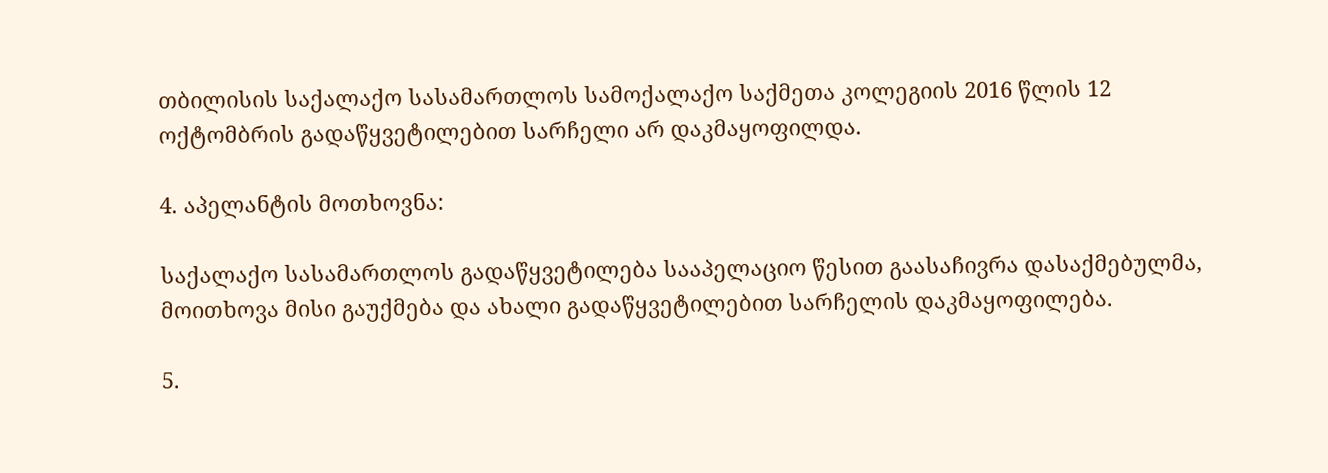თბილისის საქალაქო სასამართლოს სამოქალაქო საქმეთა კოლეგიის 2016 წლის 12 ოქტომბრის გადაწყვეტილებით სარჩელი არ დაკმაყოფილდა.

4. აპელანტის მოთხოვნა:

საქალაქო სასამართლოს გადაწყვეტილება სააპელაციო წესით გაასაჩივრა დასაქმებულმა, მოითხოვა მისი გაუქმება და ახალი გადაწყვეტილებით სარჩელის დაკმაყოფილება.

5.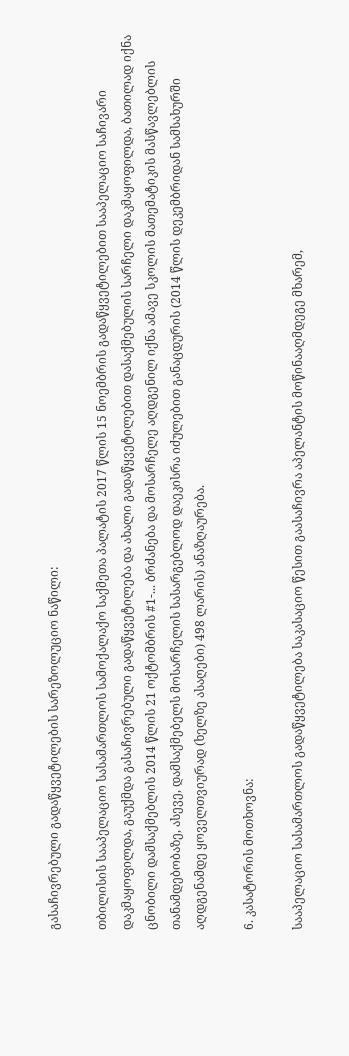გასაჩივრებული გადაწყვეტილების სარეზოლუციო ნაწილი:

თბილისის სააპელაციო სასამართლოს სამოქალაქო საქმეთა პალატის 2017 წლის 15 ნოემბრის გადაწყვეტილებით სააპელაციო საჩივარი დაკმაყოფილდა, გაუქმდა გასაჩივრებული გადაწყვეტილება და ახალი გადაწყვეტილებით დასაქმებულის სარჩელი დაკმაყოფილდა, ბათილად იქნა ცნობილი დამსაქმებლის 2014 წლის 21 ოქტომბრის #1-... ბრძანება და მოსარჩელე აღდგენილ იქნა ამავე სკოლის მათემატიკის მასწავლებლის თანამდებობაზე, ასევე, დამსაქმებელს მოსარჩელის სასარგებლოდ დაეკისრა იძულებით განაცდურის (2014 წლის დეკემბრიდან სამსახურში აღდგენამდე ყოველთვიურად (ხელზე ასაღები) 498 ლარის) ანაზღაურება.

6. კასატორის მოთხოვნა:

სააპელაციო სასამართლოს გადაწყვეტილება საკასაციო წესით გაასაჩივრა აპელანტის მოწინააღმდეგე მხარემ,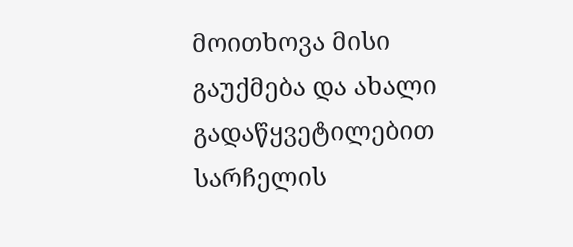მოითხოვა მისი გაუქმება და ახალი გადაწყვეტილებით სარჩელის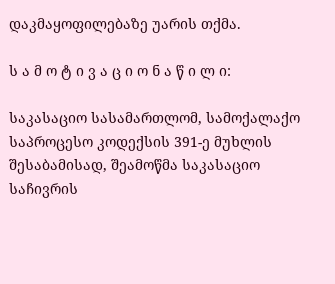დაკმაყოფილებაზე უარის თქმა.

ს ა მ ო ტ ი ვ ა ც ი ო ნ ა წ ი ლ ი:

საკასაციო სასამართლომ, სამოქალაქო საპროცესო კოდექსის 391-ე მუხლის შესაბამისად, შეამოწმა საკასაციო საჩივრის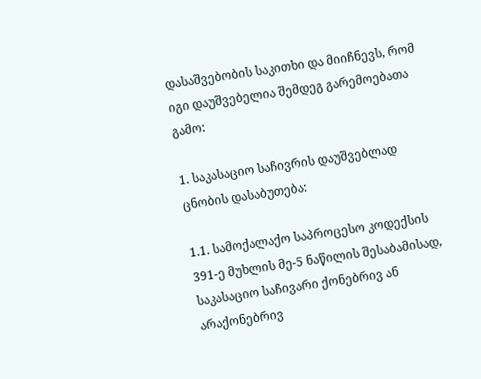დასაშვებობის საკითხი და მიიჩნევს, რომ იგი დაუშვებელია შემდეგ გარემოებათა გამო:

1. საკასაციო საჩივრის დაუშვებლად ცნობის დასაბუთება:

1.1. სამოქალაქო საპროცესო კოდექსის 391-ე მუხლის მე-5 ნაწილის შესაბამისად, საკასაციო საჩივარი ქონებრივ ან არაქონებრივ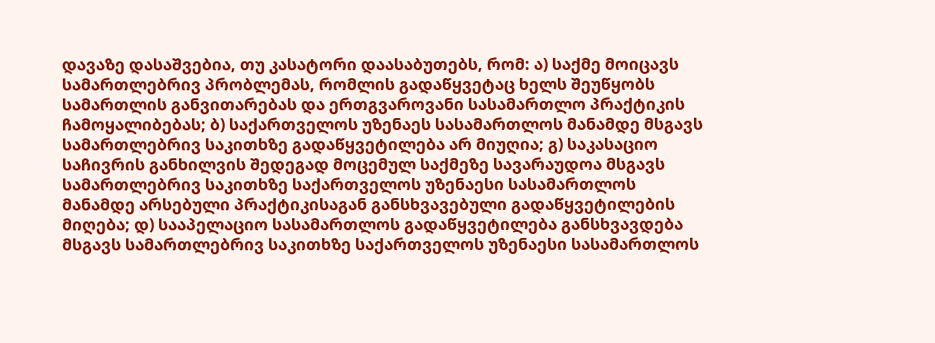დავაზე დასაშვებია, თუ კასატორი დაასაბუთებს, რომ: ა) საქმე მოიცავს სამართლებრივ პრობლემას, რომლის გადაწყვეტაც ხელს შეუწყობს სამართლის განვითარებას და ერთგვაროვანი სასამართლო პრაქტიკის ჩამოყალიბებას; ბ) საქართველოს უზენაეს სასამართლოს მანამდე მსგავს სამართლებრივ საკითხზე გადაწყვეტილება არ მიუღია; გ) საკასაციო საჩივრის განხილვის შედეგად მოცემულ საქმეზე სავარაუდოა მსგავს სამართლებრივ საკითხზე საქართველოს უზენაესი სასამართლოს მანამდე არსებული პრაქტიკისაგან განსხვავებული გადაწყვეტილების მიღება; დ) სააპელაციო სასამართლოს გადაწყვეტილება განსხვავდება მსგავს სამართლებრივ საკითხზე საქართველოს უზენაესი სასამართლოს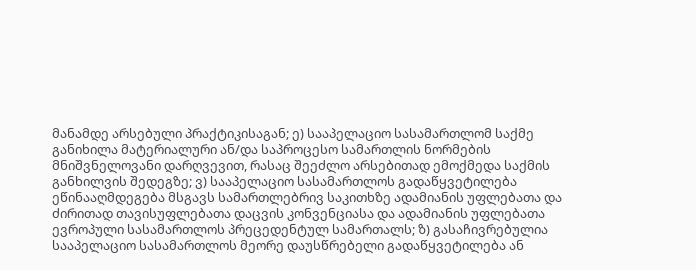მანამდე არსებული პრაქტიკისაგან; ე) სააპელაციო სასამართლომ საქმე განიხილა მატერიალური ან/და საპროცესო სამართლის ნორმების მნიშვნელოვანი დარღვევით, რასაც შეეძლო არსებითად ემოქმედა საქმის განხილვის შედეგზე; ვ) სააპელაციო სასამართლოს გადაწყვეტილება ეწინააღმდეგება მსგავს სამართლებრივ საკითხზე ადამიანის უფლებათა და ძირითად თავისუფლებათა დაცვის კონვენციასა და ადამიანის უფლებათა ევროპული სასამართლოს პრეცედენტულ სამართალს; ზ) გასაჩივრებულია სააპელაციო სასამართლოს მეორე დაუსწრებელი გადაწყვეტილება ან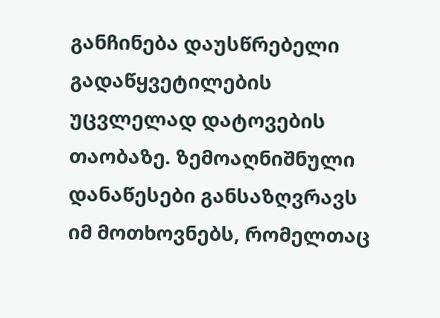განჩინება დაუსწრებელი გადაწყვეტილების უცვლელად დატოვების თაობაზე. ზემოაღნიშნული დანაწესები განსაზღვრავს იმ მოთხოვნებს, რომელთაც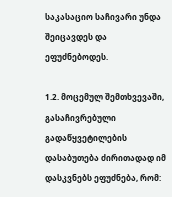საკასაციო საჩივარი უნდა შეიცავდეს და ეფუძნებოდეს.

1.2. მოცემულ შემთხვევაში, გასაჩივრებული გადაწყვეტილების დასაბუთება ძირითადად იმ დასკვნებს ეფუძნება, რომ: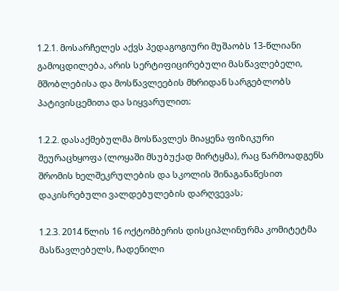1.2.1. მოსარჩელეს აქვს პედაგოგიური მუშაობს 13-წლიანი გამოცდილება, არის სერტიფიცირებული მასწავლებელი, მშობლებისა და მოსწავლეების მხრიდან სარგებლობს პატივისცემითა და სიყვარულით;

1.2.2. დასაქმებულმა მოსწავლეს მიაყენა ფიზიკური შეურაცხყოფა (ლოყაში მსუბუქად მირტყმა), რაც წარმოადგენს შრომის ხელშეკრულების და სკოლის შინაგანაწესით დაკისრებული ვალდებულების დარღვევას;

1.2.3. 2014 წლის 16 ოქტომბერის დისციპლინურმა კომიტეტმა მასწავლებელს, ჩადენილი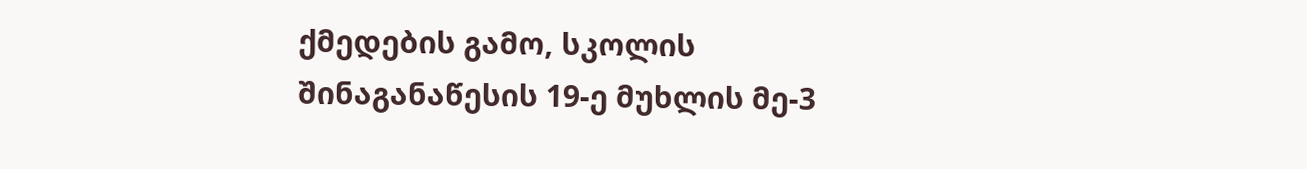ქმედების გამო, სკოლის შინაგანაწესის 19-ე მუხლის მე-3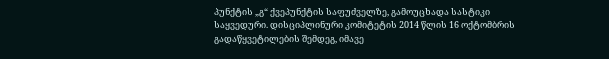პუნქტის „გ“ ქვეპუნქტის საფუძველზე, გამოუცხადა სასტიკი საყვედური. დისციპლინური კომიტეტის 2014 წლის 16 ოქტომბრის გადაწყვეტილების შემდეგ, იმავე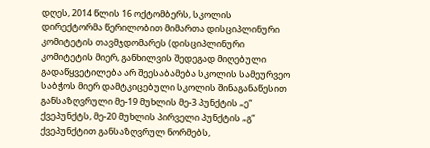დღეს, 2014 წლის 16 ოქტომბერს, სკოლის დირექტორმა წერილობით მიმართა დისციპლინური კომიტეტის თავმჯდომარეს (დისციპლინური კომიტეტის მიერ, განხილვის შედეგად მიღებული გადაწყვეტილება არ შეესაბამება სკოლის სამეურვეო საბჭოს მიერ დამტკიცებული სკოლის შინაგანაწესით განსაზღვრული მე-19 მუხლის მე-3 პუნქტის „ე“ ქვეპუნქტს, მე-20 მუხლის პირველი პუნქტის „გ“ ქვეპუნქტით განსაზღვრულ ნორმებს,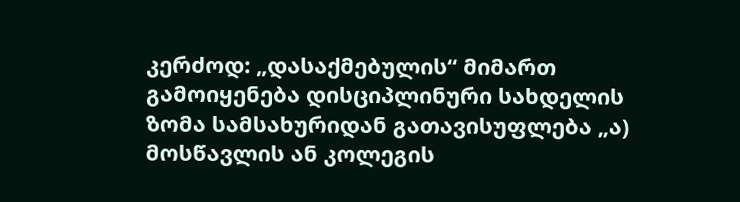კერძოდ: „დასაქმებულის“ მიმართ გამოიყენება დისციპლინური სახდელის ზომა სამსახურიდან გათავისუფლება „ა) მოსწავლის ან კოლეგის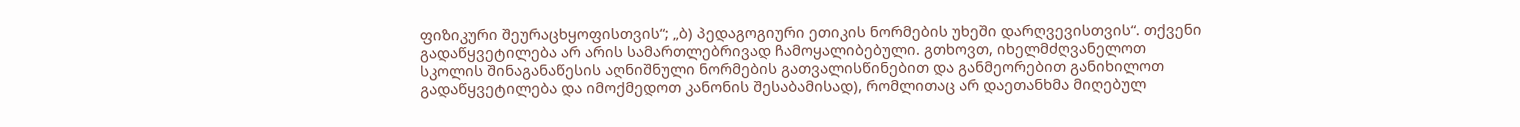ფიზიკური შეურაცხყოფისთვის“; „ბ) პედაგოგიური ეთიკის ნორმების უხეში დარღვევისთვის“. თქვენი გადაწყვეტილება არ არის სამართლებრივად ჩამოყალიბებული. გთხოვთ, იხელმძღვანელოთ სკოლის შინაგანაწესის აღნიშნული ნორმების გათვალისწინებით და განმეორებით განიხილოთ გადაწყვეტილება და იმოქმედოთ კანონის შესაბამისად), რომლითაც არ დაეთანხმა მიღებულ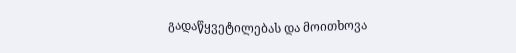გადაწყვეტილებას და მოითხოვა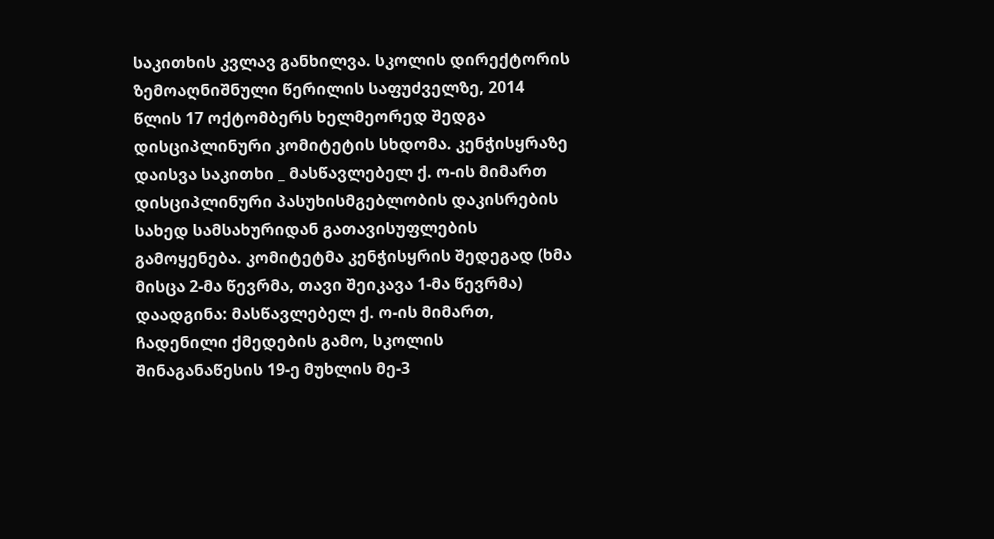საკითხის კვლავ განხილვა. სკოლის დირექტორის ზემოაღნიშნული წერილის საფუძველზე, 2014 წლის 17 ოქტომბერს ხელმეორედ შედგა დისციპლინური კომიტეტის სხდომა. კენჭისყრაზე დაისვა საკითხი _ მასწავლებელ ქ. ო-ის მიმართ დისციპლინური პასუხისმგებლობის დაკისრების სახედ სამსახურიდან გათავისუფლების გამოყენება. კომიტეტმა კენჭისყრის შედეგად (ხმა მისცა 2-მა წევრმა, თავი შეიკავა 1-მა წევრმა) დაადგინა: მასწავლებელ ქ. ო-ის მიმართ, ჩადენილი ქმედების გამო, სკოლის შინაგანაწესის 19-ე მუხლის მე-3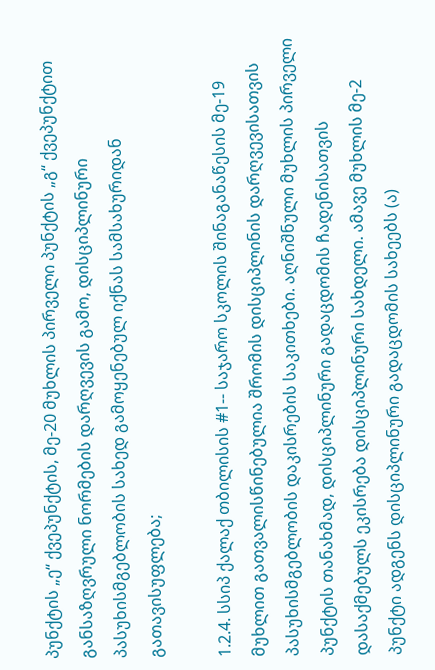პუნქტის „ე“ ქვეპუნქტის, მე-20 მუხლის პირველი პუნქტის „გ“ ქვეპუნქტით განსაზღვრული ნორმების დარღვევის გამო, დისციპლინური პასუხისმგებლობის სახედ გამოყენებულ იქნას სამსახურიდან გათავისუფლება;

1.2.4. სსიპ ქალაქ თბილისის #1-- საჯარო სკოლის შინაგანაწესის მე-19 მუხლით გათვალისწინებულია შრომის დისციპლინის დარღვევისათვის პასუხისმგებლობის დაკისრების საკითხები. აღნიშნული მუხლის პირველი პუნქტის თანახმად, დისციპლინური გადაცდომის ჩადენისათვის დასაქმებულს ეკისრება დისციპლინური სახდელი. ამავე მუხლის მე-2 პუნქტი ადგენს დისციპლინური გადაცდომის სახეებს (ა)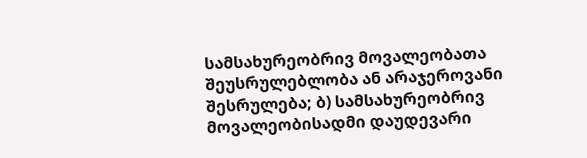სამსახურეობრივ მოვალეობათა შეუსრულებლობა ან არაჯეროვანი შესრულება; ბ) სამსახურეობრივ მოვალეობისადმი დაუდევარი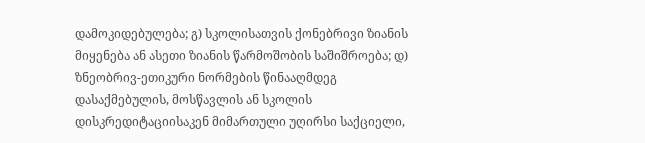დამოკიდებულება; გ) სკოლისათვის ქონებრივი ზიანის მიყენება ან ასეთი ზიანის წარმოშობის საშიშროება; დ) ზნეობრივ-ეთიკური ნორმების წინააღმდეგ დასაქმებულის, მოსწავლის ან სკოლის დისკრედიტაციისაკენ მიმართული უღირსი საქციელი,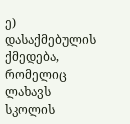ე) დასაქმებულის ქმედება, რომელიც ლახავს სკოლის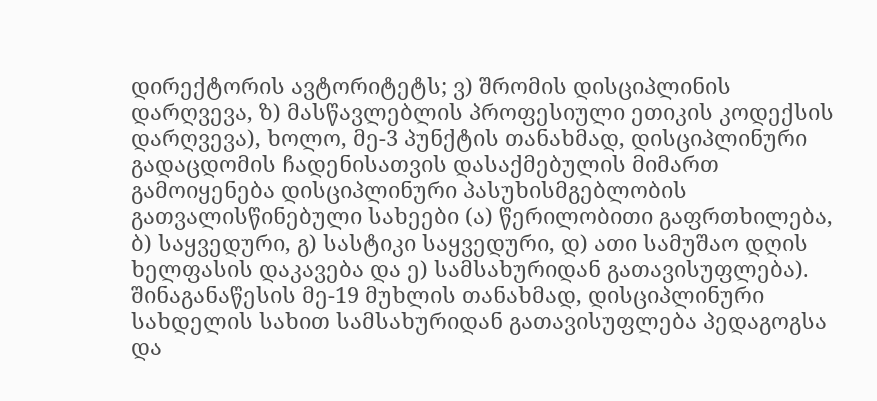დირექტორის ავტორიტეტს; ვ) შრომის დისციპლინის დარღვევა, ზ) მასწავლებლის პროფესიული ეთიკის კოდექსის დარღვევა), ხოლო, მე-3 პუნქტის თანახმად, დისციპლინური გადაცდომის ჩადენისათვის დასაქმებულის მიმართ გამოიყენება დისციპლინური პასუხისმგებლობის გათვალისწინებული სახეები (ა) წერილობითი გაფრთხილება, ბ) საყვედური, გ) სასტიკი საყვედური, დ) ათი სამუშაო დღის ხელფასის დაკავება და ე) სამსახურიდან გათავისუფლება). შინაგანაწესის მე-19 მუხლის თანახმად, დისციპლინური სახდელის სახით სამსახურიდან გათავისუფლება პედაგოგსა და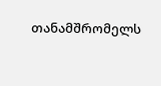თანამშრომელს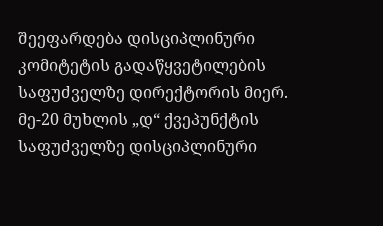შეეფარდება დისციპლინური კომიტეტის გადაწყვეტილების საფუძველზე დირექტორის მიერ. მე-20 მუხლის „დ“ ქვეპუნქტის საფუძველზე დისციპლინური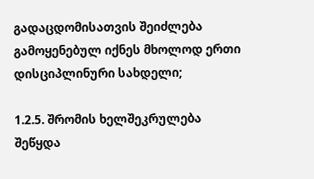გადაცდომისათვის შეიძლება გამოყენებულ იქნეს მხოლოდ ერთი დისციპლინური სახდელი;

1.2.5. შრომის ხელშეკრულება შეწყდა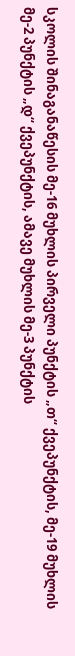სკოლის შინაგანაწესის მე-16 მუხლის პირველი პუნქტის „თ“ ქვეპუნქტის, მე-19 მუხლის მე-2 პუნქტის „დ“ ქვეპუნქტის, ამავე მუხლის მე-3 პუნქტის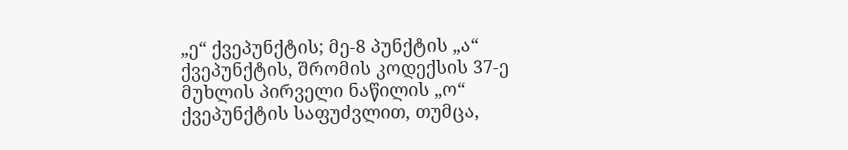„ე“ ქვეპუნქტის; მე-8 პუნქტის „ა“ ქვეპუნქტის, შრომის კოდექსის 37-ე მუხლის პირველი ნაწილის „ო“ ქვეპუნქტის საფუძვლით, თუმცა,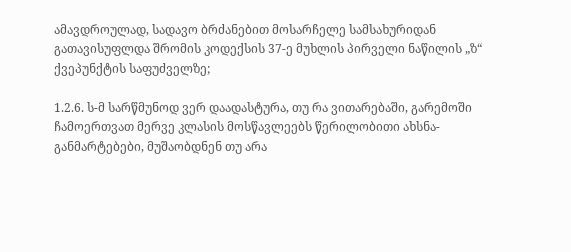ამავდროულად, სადავო ბრძანებით მოსარჩელე სამსახურიდან გათავისუფლდა შრომის კოდექსის 37-ე მუხლის პირველი ნაწილის „ზ“ ქვეპუნქტის საფუძველზე;

1.2.6. ს-მ სარწმუნოდ ვერ დაადასტურა, თუ რა ვითარებაში, გარემოში ჩამოერთვათ მერვე კლასის მოსწავლეებს წერილობითი ახსნა-განმარტებები, მუშაობდნენ თუ არა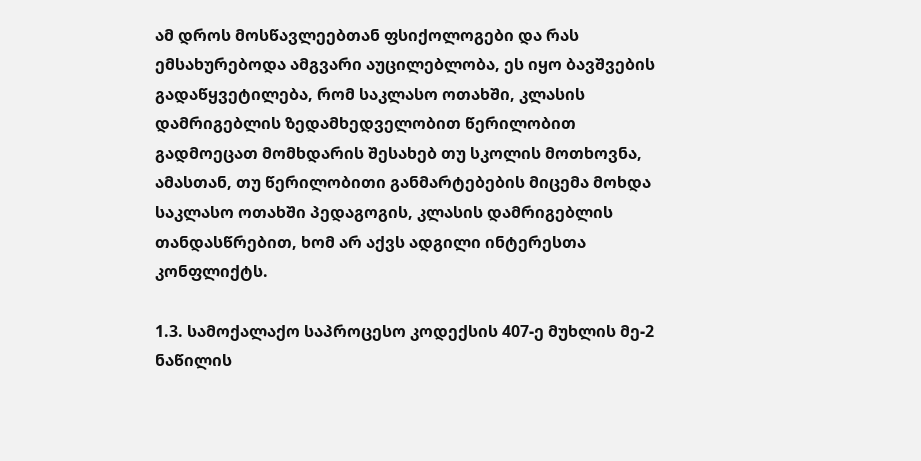ამ დროს მოსწავლეებთან ფსიქოლოგები და რას ემსახურებოდა ამგვარი აუცილებლობა, ეს იყო ბავშვების გადაწყვეტილება, რომ საკლასო ოთახში, კლასის დამრიგებლის ზედამხედველობით წერილობით გადმოეცათ მომხდარის შესახებ თუ სკოლის მოთხოვნა, ამასთან, თუ წერილობითი განმარტებების მიცემა მოხდა საკლასო ოთახში პედაგოგის, კლასის დამრიგებლის თანდასწრებით, ხომ არ აქვს ადგილი ინტერესთა კონფლიქტს.

1.3. სამოქალაქო საპროცესო კოდექსის 407-ე მუხლის მე-2 ნაწილის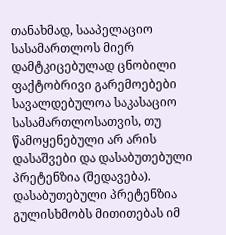თანახმად, სააპელაციო სასამართლოს მიერ დამტკიცებულად ცნობილი ფაქტობრივი გარემოებები სავალდებულოა საკასაციო სასამართლოსათვის, თუ წამოყენებული არ არის დასაშვები და დასაბუთებული პრეტენზია (შედავება). დასაბუთებული პრეტენზია გულისხმობს მითითებას იმ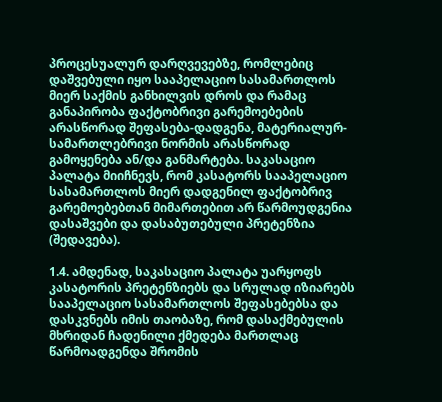პროცესუალურ დარღვევებზე, რომლებიც დაშვებული იყო სააპელაციო სასამართლოს მიერ საქმის განხილვის დროს და რამაც განაპირობა ფაქტობრივი გარემოებების არასწორად შეფასება-დადგენა, მატერიალურ-სამართლებრივი ნორმის არასწორად გამოყენება ან/და განმარტება. საკასაციო პალატა მიიჩნევს, რომ კასატორს სააპელაციო სასამართლოს მიერ დადგენილ ფაქტობრივ გარემოებებთან მიმართებით არ წარმოუდგენია დასაშვები და დასაბუთებული პრეტენზია (შედავება).

1.4. ამდენად, საკასაციო პალატა უარყოფს კასატორის პრეტენზიებს და სრულად იზიარებს სააპელაციო სასამართლოს შეფასებებსა და დასკვნებს იმის თაობაზე, რომ დასაქმებულის მხრიდან ჩადენილი ქმედება მართლაც წარმოადგენდა შრომის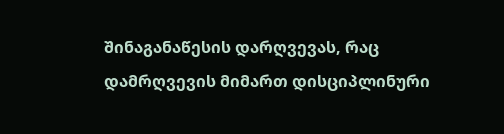შინაგანაწესის დარღვევას, რაც დამრღვევის მიმართ დისციპლინური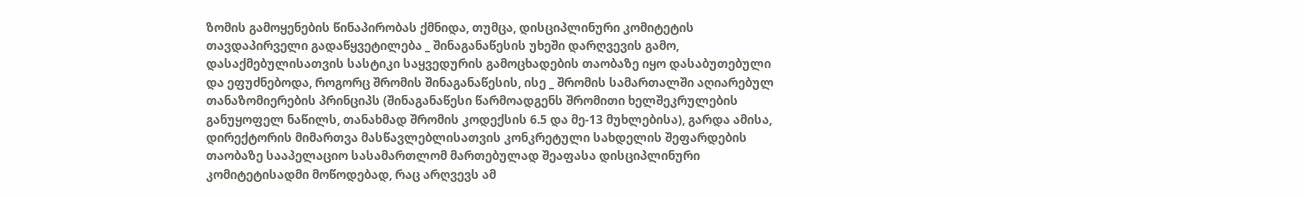ზომის გამოყენების წინაპირობას ქმნიდა, თუმცა, დისციპლინური კომიტეტის თავდაპირველი გადაწყვეტილება _ შინაგანაწესის უხეში დარღვევის გამო, დასაქმებულისათვის სასტიკი საყვედურის გამოცხადების თაობაზე იყო დასაბუთებული და ეფუძნებოდა, როგორც შრომის შინაგანაწესის, ისე _ შრომის სამართალში აღიარებულ თანაზომიერების პრინციპს (შინაგანაწესი წარმოადგენს შრომითი ხელშეკრულების განუყოფელ ნაწილს, თანახმად შრომის კოდექსის 6.5 და მე-13 მუხლებისა), გარდა ამისა, დირექტორის მიმართვა მასწავლებლისათვის კონკრეტული სახდელის შეფარდების თაობაზე სააპელაციო სასამართლომ მართებულად შეაფასა დისციპლინური კომიტეტისადმი მოწოდებად, რაც არღვევს ამ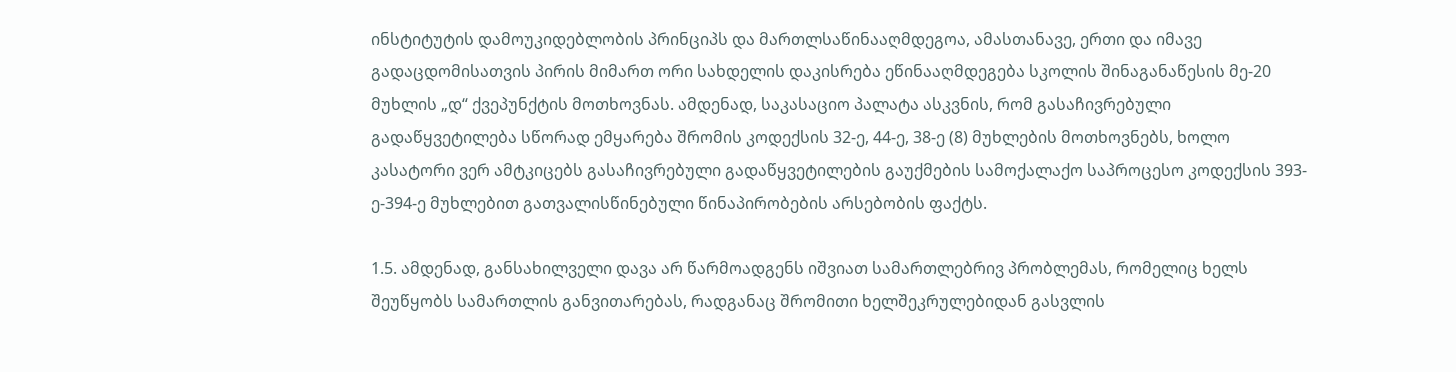ინსტიტუტის დამოუკიდებლობის პრინციპს და მართლსაწინააღმდეგოა, ამასთანავე, ერთი და იმავე გადაცდომისათვის პირის მიმართ ორი სახდელის დაკისრება ეწინააღმდეგება სკოლის შინაგანაწესის მე-20 მუხლის „დ“ ქვეპუნქტის მოთხოვნას. ამდენად, საკასაციო პალატა ასკვნის, რომ გასაჩივრებული გადაწყვეტილება სწორად ემყარება შრომის კოდექსის 32-ე, 44-ე, 38-ე (8) მუხლების მოთხოვნებს, ხოლო კასატორი ვერ ამტკიცებს გასაჩივრებული გადაწყვეტილების გაუქმების სამოქალაქო საპროცესო კოდექსის 393-ე-394-ე მუხლებით გათვალისწინებული წინაპირობების არსებობის ფაქტს.

1.5. ამდენად, განსახილველი დავა არ წარმოადგენს იშვიათ სამართლებრივ პრობლემას, რომელიც ხელს შეუწყობს სამართლის განვითარებას, რადგანაც შრომითი ხელშეკრულებიდან გასვლის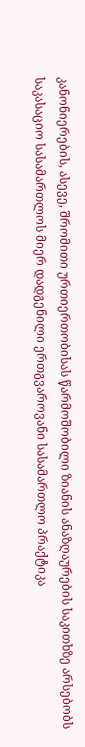კანონიერების, ასევე, შრომითი ურთიერთობისას წარმოშობილი ზიანის ანაზღაურების საკითხზე არსებობს საკასაციო სასამართლოს მიერ დადგენილი ერთგვაროვანი სასამართლო პრაქტიკა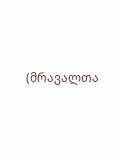(მრავალთა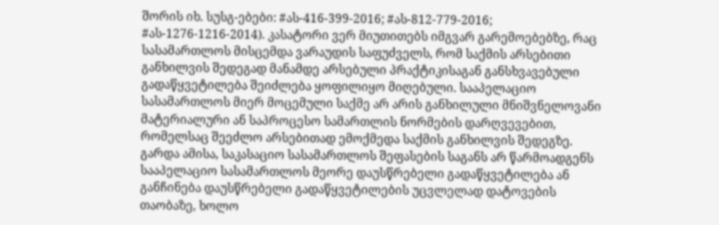შორის იხ. სუსგ-ებები: #ას-416-399-2016; #ას-812-779-2016; #ას-1276-1216-2014). კასატორი ვერ მიუთითებს იმგვარ გარემოებებზე, რაც სასამართლოს მისცემდა ვარაუდის საფუძველს, რომ საქმის არსებითი განხილვის შედეგად მანამდე არსებული პრაქტიკისაგან განსხვავებული გადაწყვეტილება შეიძლება ყოფილიყო მიღებული. სააპელაციო სასამართლოს მიერ მოცემული საქმე არ არის განხილული მნიშვნელოვანი მატერიალური ან საპროცესო სამართლის ნორმების დარღვევებით, რომელსაც შეეძლო არსებითად ემოქმედა საქმის განხილვის შედეგზე. გარდა ამისა, საკასაციო სასამართლოს შეფასების საგანს არ წარმოადგენს სააპელაციო სასამართლოს მეორე დაუსწრებელი გადაწყვეტილება ან განჩინება დაუსწრებელი გადაწყვეტილების უცვლელად დატოვების თაობაზე, ხოლო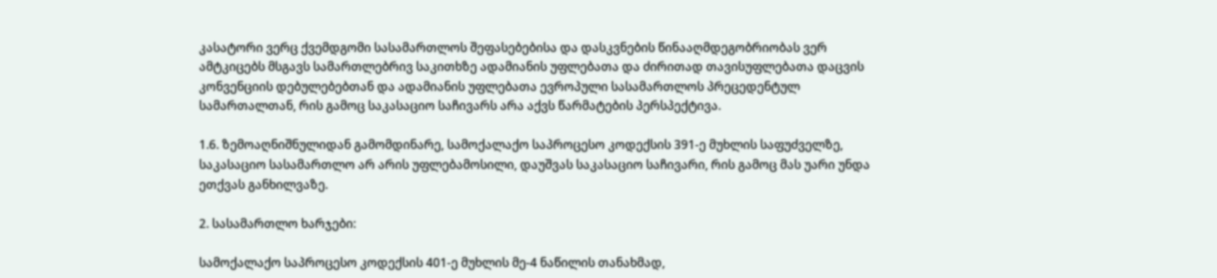კასატორი ვერც ქვემდგომი სასამართლოს შეფასებებისა და დასკვნების წინააღმდეგობრიობას ვერ ამტკიცებს მსგავს სამართლებრივ საკითხზე ადამიანის უფლებათა და ძირითად თავისუფლებათა დაცვის კონვენციის დებულებებთან და ადამიანის უფლებათა ევროპული სასამართლოს პრეცედენტულ სამართალთან, რის გამოც საკასაციო საჩივარს არა აქვს წარმატების პერსპექტივა.

1.6. ზემოაღნიშნულიდან გამომდინარე, სამოქალაქო საპროცესო კოდექსის 391-ე მუხლის საფუძველზე, საკასაციო სასამართლო არ არის უფლებამოსილი, დაუშვას საკასაციო საჩივარი, რის გამოც მას უარი უნდა ეთქვას განხილვაზე.

2. სასამართლო ხარჯები:

სამოქალაქო საპროცესო კოდექსის 401-ე მუხლის მე-4 ნაწილის თანახმად,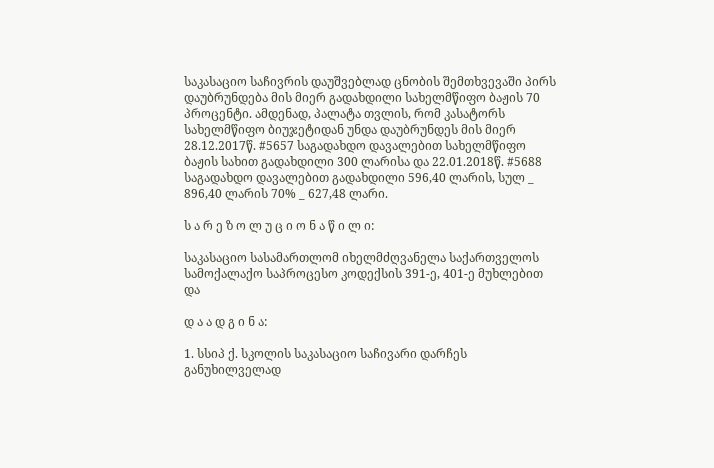საკასაციო საჩივრის დაუშვებლად ცნობის შემთხვევაში პირს დაუბრუნდება მის მიერ გადახდილი სახელმწიფო ბაჟის 70 პროცენტი. ამდენად, პალატა თვლის, რომ კასატორს სახელმწიფო ბიუჯეტიდან უნდა დაუბრუნდეს მის მიერ 28.12.2017წ. #5657 საგადახდო დავალებით სახელმწიფო ბაჟის სახით გადახდილი 300 ლარისა და 22.01.2018წ. #5688 საგადახდო დავალებით გადახდილი 596,40 ლარის, სულ _ 896,40 ლარის 70% _ 627,48 ლარი.

ს ა რ ე ზ ო ლ უ ც ი ო ნ ა წ ი ლ ი:

საკასაციო სასამართლომ იხელმძღვანელა საქართველოს სამოქალაქო საპროცესო კოდექსის 391-ე, 401-ე მუხლებით და

დ ა ა დ გ ი ნ ა:

1. სსიპ ქ. სკოლის საკასაციო საჩივარი დარჩეს განუხილველად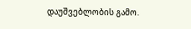დაუშვებლობის გამო.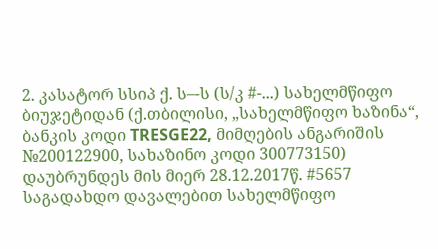2. კასატორ სსიპ ქ. ს–-ს (ს/კ #-...) სახელმწიფო ბიუჯეტიდან (ქ.თბილისი, „სახელმწიფო ხაზინა“, ბანკის კოდი TRESGE22, მიმღების ანგარიშის №200122900, სახაზინო კოდი 300773150) დაუბრუნდეს მის მიერ 28.12.2017წ. #5657 საგადახდო დავალებით სახელმწიფო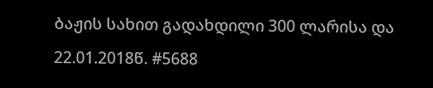ბაჟის სახით გადახდილი 300 ლარისა და 22.01.2018წ. #5688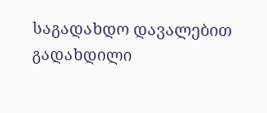საგადახდო დავალებით გადახდილი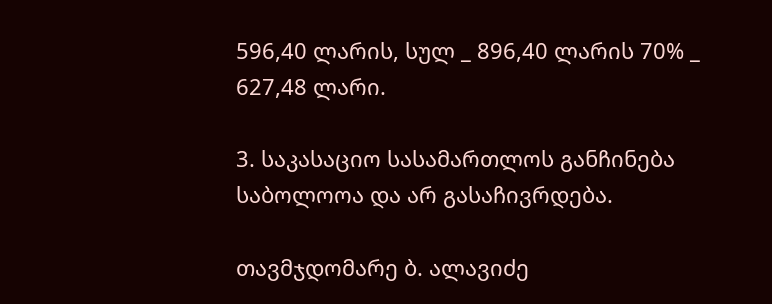596,40 ლარის, სულ _ 896,40 ლარის 70% _ 627,48 ლარი.

3. საკასაციო სასამართლოს განჩინება საბოლოოა და არ გასაჩივრდება.

თავმჯდომარე ბ. ალავიძე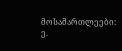მოსამართლეები: ე.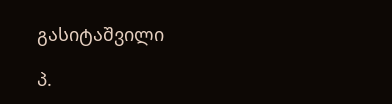გასიტაშვილი

პ.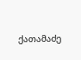ქათამაძე